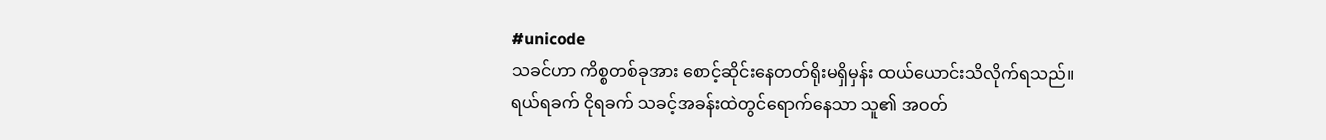#unicode
သခင်ဟာ ကိစ္စတစ်ခုအား စောင့်ဆိုင်းနေတတ်ရိုးမရှိမှန်း ထယ်ယောင်းသိလိုက်ရသည်။
ရယ်ရခက် ငိုရခက် သခင့်အခန်းထဲတွင်ရောက်နေသာ သူ၏ အဝတ်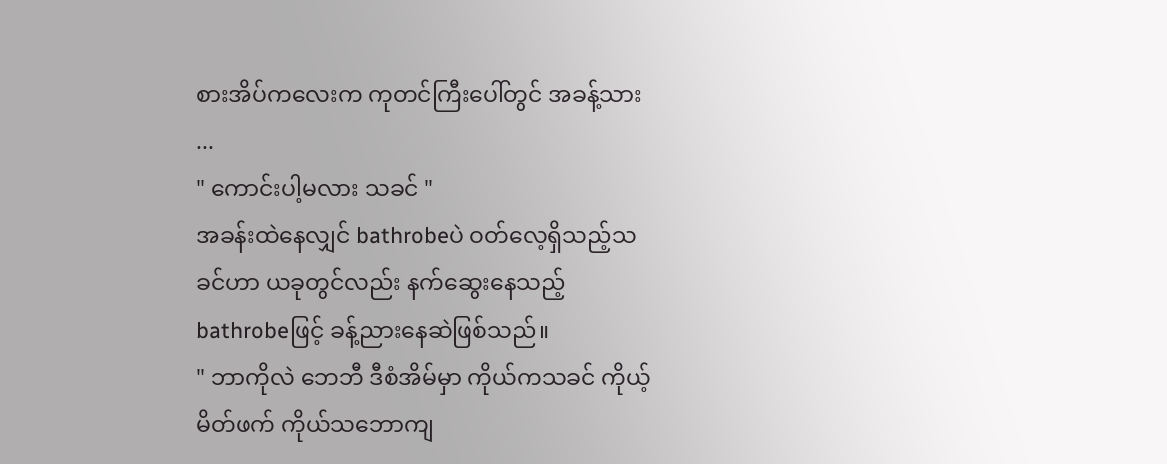စားအိပ်ကလေးက ကုတင်ကြီးပေါ်တွင် အခန့်သား ...
" ကောင်းပါ့မလား သခင် "
အခန်းထဲနေလျှင် bathrobeပဲ ဝတ်လေ့ရှိသည့်သခင်ဟာ ယခုတွင်လည်း နက်ဆွေးနေသည့် bathrobeဖြင့် ခန့်ညားနေဆဲဖြစ်သည်။
" ဘာကိုလဲ ဘေဘီ ဒီစံအိမ်မှာ ကိုယ်ကသခင် ကိုယ့်မိတ်ဖက် ကိုယ်သဘောကျ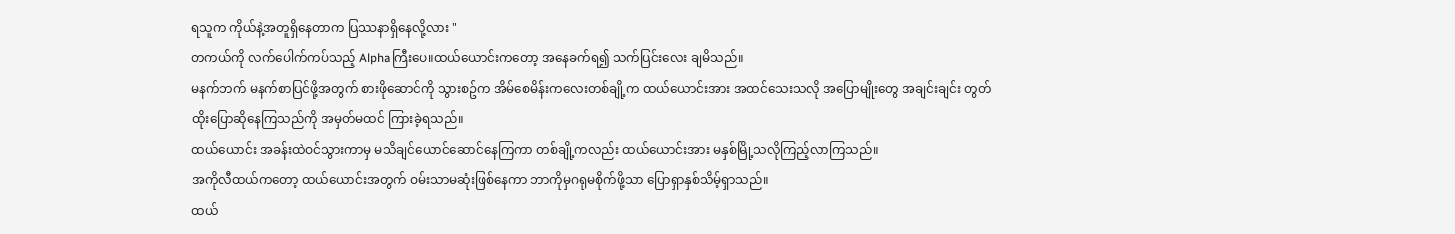ရသူက ကိုယ်နဲ့အတူရှိနေတာက ပြဿနာရှိနေလို့လား "
တကယ်ကို လက်ပေါက်ကပ်သည့် Alphaကြီးပေ။ထယ်ယောင်းကတော့ အနေခက်ရ၍ သက်ပြင်းလေး ချမိသည်။
မနက်ဘက် မနက်စာပြင်ဖို့အတွက် စားဖိုဆောင်ကို သွားစဥ်က အိမ်စေမိန်းကလေးတစ်ချို့က ထယ်ယောင်းအား အထင်သေးသလို အပြောမျိုးတွေ အချင်းချင်း တွတ်ထိုးပြောဆိုနေကြသည်ကို အမှတ်မထင် ကြားခဲ့ရသည်။
ထယ်ယောင်း အခန်းထဲဝင်သွားကာမှ မသိချင်ယောင်ဆောင်နေကြကာ တစ်ချို့ကလည်း ထယ်ယောင်းအား မနှစ်မြို့သလိုကြည့်လာကြသည်။
အကိုလီထယ်ကတော့ ထယ်ယောင်းအတွက် ဝမ်းသာမဆုံးဖြစ်နေကာ ဘာကိုမှဂရုမစိုက်ဖို့သာ ပြောရှာနှစ်သိမ့်ရှာသည်။
ထယ်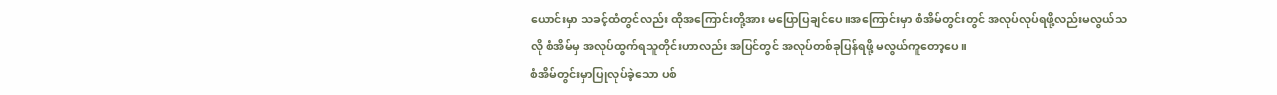ယောင်းမှာ သခင့်ထံတွင်လည်း ထိုအကြောင်းတို့အား မပြောပြချင်ပေ။အကြောင်းမှာ စံအိမ်တွင်းတွင် အလုပ်လုပ်ရဖို့လည်းမလွယ်သလို စံအိမ်မှ အလုပ်ထွက်ရသူတိုင်းဟာလည်း အပြင်တွင် အလုပ်တစ်ခုပြန်ရဖို့ မလွယ်ကူတော့ပေ။
စံအိမ်တွင်းမှာပြုလုပ်ခဲ့သော ပစ်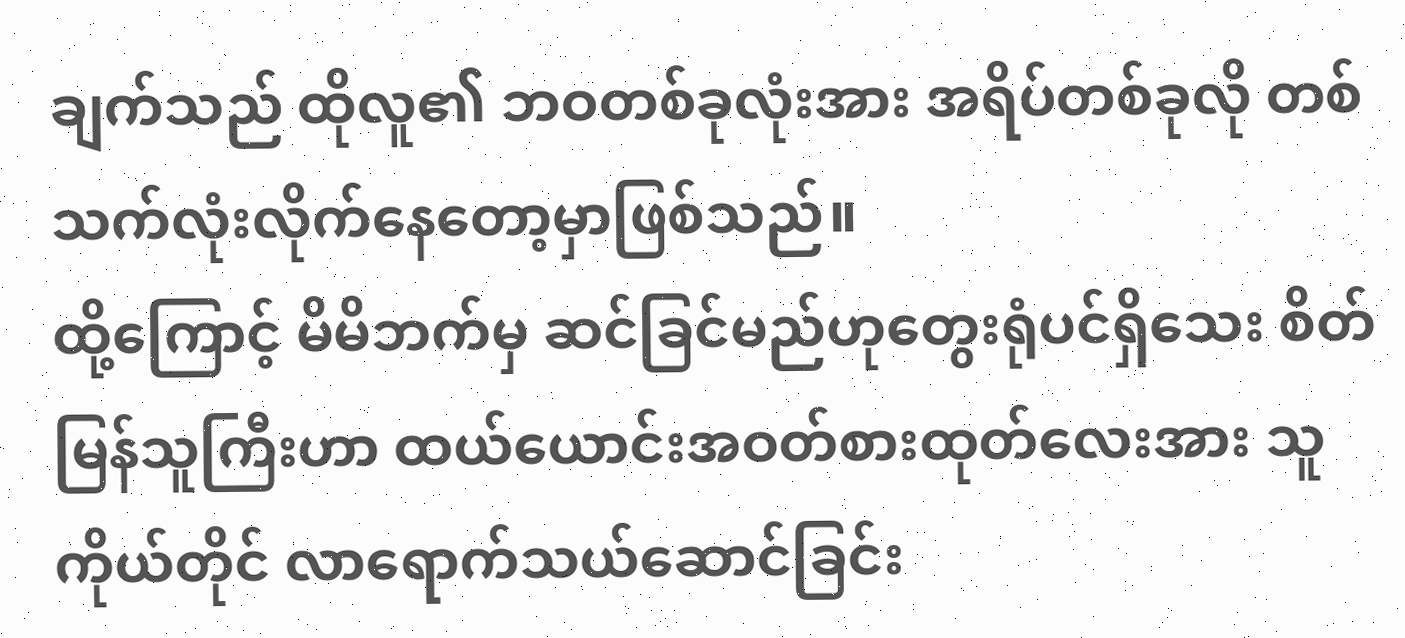ချက်သည် ထိုလူ၏ ဘဝတစ်ခုလုံးအား အရိပ်တစ်ခုလို တစ်သက်လုံးလိုက်နေတော့မှာဖြစ်သည်။
ထို့ကြောင့် မိမိဘက်မှ ဆင်ခြင်မည်ဟုတွေးရုံပင်ရှိသေး စိတ်မြန်သူကြီးဟာ ထယ်ယောင်းအဝတ်စားထုတ်လေးအား သူကိုယ်တိုင် လာရောက်သယ်ဆောင်ခြင်း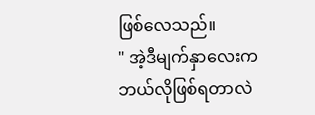ဖြစ်လေသည်။
" အဲ့ဒီမျက်နှာလေးက ဘယ်လိုဖြစ်ရတာလဲ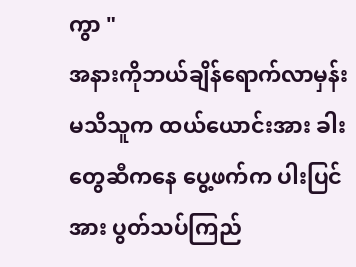ကွာ "
အနားကိုဘယ်ချိန်ရောက်လာမှန်းမသိသူက ထယ်ယောင်းအား ခါးတွေဆီကနေ ပွေ့ဖက်က ပါးပြင်အား ပွတ်သပ်ကြည်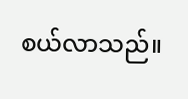စယ်လာသည်။